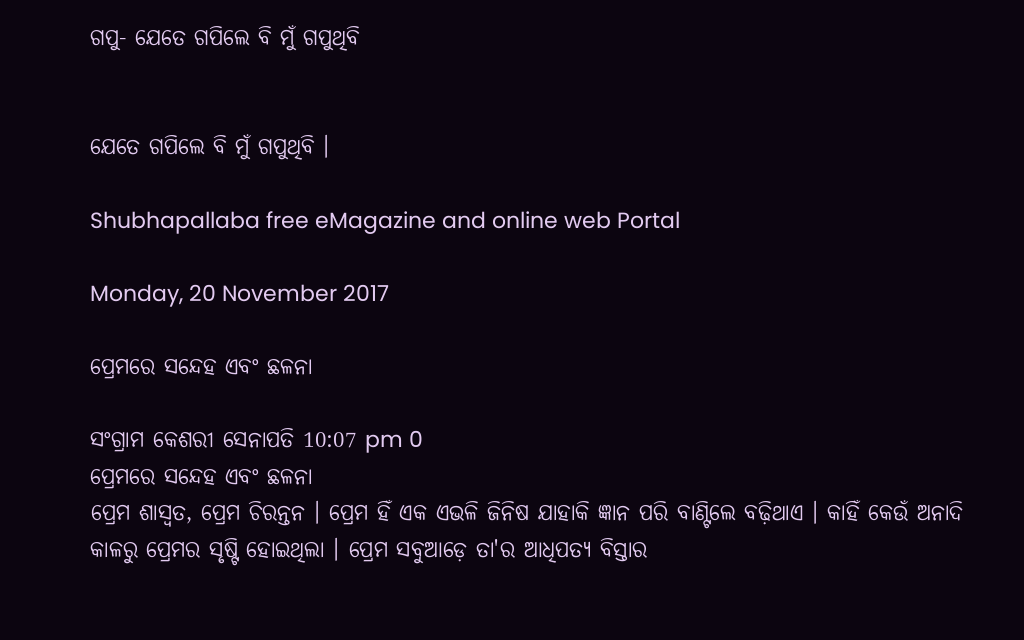ଗପୁ- ଯେତେ ଗପିଲେ ବି ମୁଁ ଗପୁଥିବି


ଯେତେ ଗପିଲେ ବି ମୁଁ ଗପୁଥିବି ।

Shubhapallaba free eMagazine and online web Portal

Monday, 20 November 2017

ପ୍ରେମରେ ସନ୍ଦେହ ଏବଂ ଛଳନା

ସଂଗ୍ରାମ କେଶରୀ ସେନାପତି 10:07 pm 0
ପ୍ରେମରେ ସନ୍ଦେହ ଏବଂ ଛଳନା
ପ୍ରେମ ଶାସ୍ୱତ, ପ୍ରେମ ଚିରନ୍ତନ । ପ୍ରେମ ହିଁ ଏକ ଏଭଳି ଜିନିଷ ଯାହାକି ଜ୍ଞାନ ପରି ବାଣ୍ଟିଲେ ବଢ଼ିଥାଏ । କାହିଁ କେଉଁ ଅନାଦି କାଳରୁ ପ୍ରେମର ସୃଷ୍ଟି ହୋଇଥିଲା । ପ୍ରେମ ସବୁଆଡ଼େ ତା'ର ଆଧିପତ୍ୟ ବିସ୍ତାର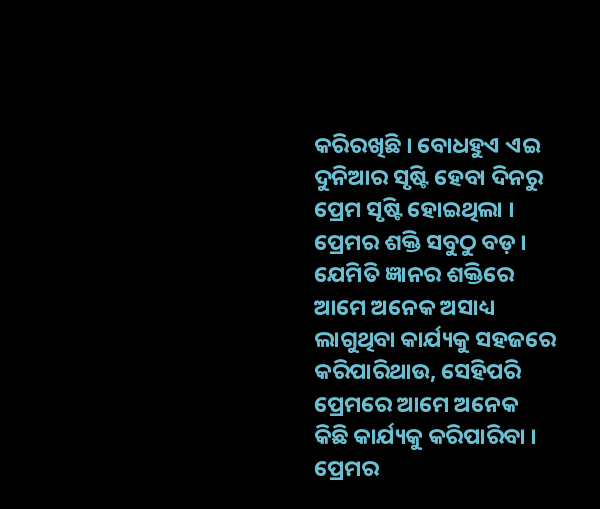କରିରଖିଛି । ବୋଧହୁଏ ଏଇ ଦୁନିଆର ସୃଷ୍ଟି ହେବା ଦିନରୁ ପ୍ରେମ ସୃଷ୍ଟି ହୋଇଥିଲା । ପ୍ରେମର ଶକ୍ତି ସବୁଠୁ ବଡ଼ । ଯେମିତି ଜ୍ଞାନର ଶକ୍ତିରେ ଆମେ ଅନେକ ଅସାଧ୍ୟ ଲାଗୁଥିବା କାର୍ଯ୍ୟକୁ ସ‌ହଜରେ କରିପାରିଥାଉ, ସେହିପରି ପ୍ରେମରେ ଆମେ ଅନେକ କିଛି କାର୍ଯ୍ୟକୁ କରିପାରିବା । ପ୍ରେମର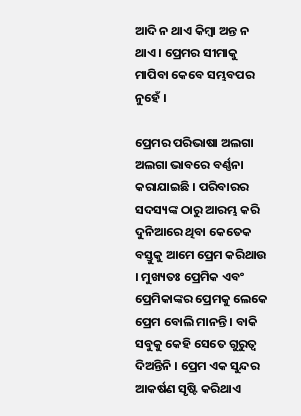ଆଦି ନ ଥାଏ କିମ୍ବା ଅନ୍ତ ନ ଥାଏ । ପ୍ରେମର ସୀମାକୁ ମାପିବା କେବେ ସମ୍ଭବପର ନୁହେଁ ।

ପ୍ରେମର ପରିଭାଷା ଅଲଗା ଅଲଗା ଭାବରେ ବର୍ଣ୍ଣନା କରାଯାଇଛି । ପରିବାରର ସଦସ୍ୟଙ୍କ ଠାରୁ ଆରମ୍ଭ କରି ଦୁନିଆରେ ଥିବା କେତେକ ବସ୍ତୁକୁ ଆମେ ପ୍ରେମ କରିଥାଉ । ମୁଖ୍ୟତଃ ପ୍ରେମିକ ଏବଂ ପ୍ରେମିକାଙ୍କର ପ୍ରେମକୁ ଲେକେ ପ୍ରେମ ବୋଲି ମାନନ୍ତି । ବାକି ସବୁକୁ କେହି ସେତେ ଗୁରୁତ୍ୱ ଦିଅନ୍ତିନି । ପ୍ରେମ ଏକ ସୁନ୍ଦର ଆକର୍ଷଣ ସୃଷ୍ଟି କରିଥାଏ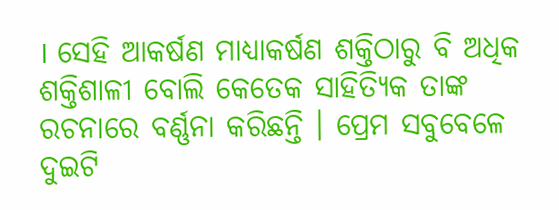। ସେହି ଆକର୍ଷଣ ମାଧ୍ୟାକର୍ଷଣ ଶକ୍ତିଠାରୁ ବି ଅଧିକ ଶକ୍ତିଶାଳୀ ବୋଲି କେତେକ ସାହିତ୍ୟିକ ତାଙ୍କ ରଚନାରେ ବର୍ଣ୍ଣନା କରିଛନ୍ତି । ପ୍ରେମ ସବୁବେଳେ ଦୁଇଟି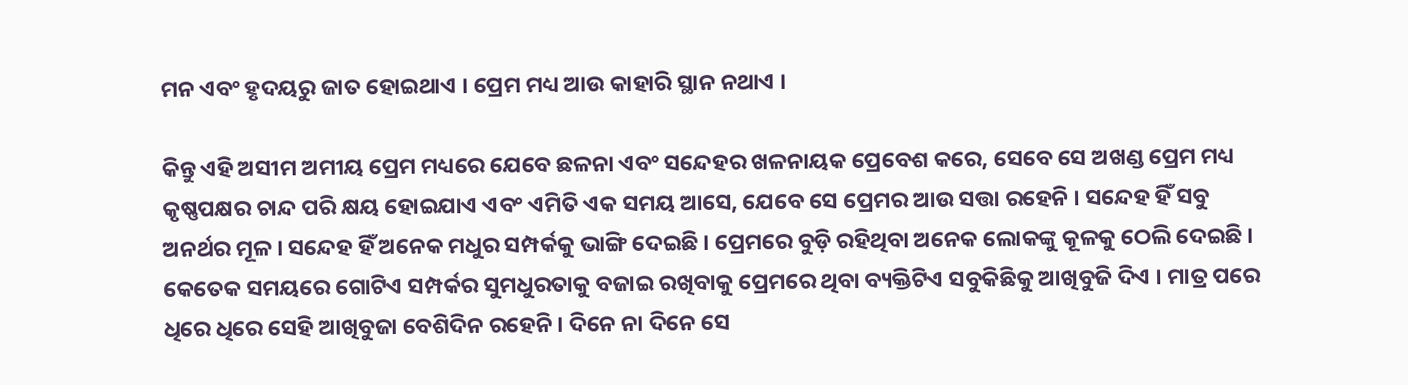ମନ ଏବଂ ହୃଦୟରୁ ଜାତ ହୋଇଥାଏ । ପ୍ରେମ ମଧ୍ୟ ଆଉ କାହାରି ସ୍ଥାନ ନଥାଏ ।

କିନ୍ତୁ ଏହି ଅସୀମ ଅମୀୟ ପ୍ରେମ ମଧ୍ୟରେ ଯେବେ ଛଳନା ଏବଂ ସନ୍ଦେହର ଖଳନାୟକ ପ୍ରେବେଶ କରେ, ସେବେ ସେ ଅଖଣ୍ଡ ପ୍ରେମ ମଧ୍ୟ କୃଷ୍ଣପକ୍ଷର ଚାନ୍ଦ ପରି କ୍ଷୟ ହୋଇଯାଏ ଏବଂ ଏମିତି ଏକ ସମୟ ଆସେ, ଯେବେ ସେ ପ୍ରେମର ଆଉ ସତ୍ତା ରହେନି । ସନ୍ଦେହ ହିଁ ସବୁ ଅନର୍ଥର ମୂଳ । ସନ୍ଦେହ ହିଁ ଅନେକ ମଧୁର ସମ୍ପର୍କ‌କୁ ଭାଙ୍ଗି ଦେଇଛି । ପ୍ରେମରେ ବୁଡ଼ି ରହିଥିବା ଅନେକ ଲୋକଙ୍କୁ କୂଳକୁ ଠେଲି ଦେଇଛି । କେତେକ ସମୟରେ ଗୋଟିଏ ସମ୍ପର୍କର ସୁମଧୁରତାକୁ ବଜାଇ ରଖିବାକୁ ପ୍ରେମରେ ଥିବା ବ୍ୟକ୍ତିଟିଏ ସବୁକିଛିକୁ ଆଖିବୁଜି ଦିଏ । ମାତ୍ର ପରେ ଧିରେ ଧିରେ ସେହି ଆଖିବୁଜା ବେଶିଦିନ ରହେନି । ଦିନେ ନା ଦିନେ ସେ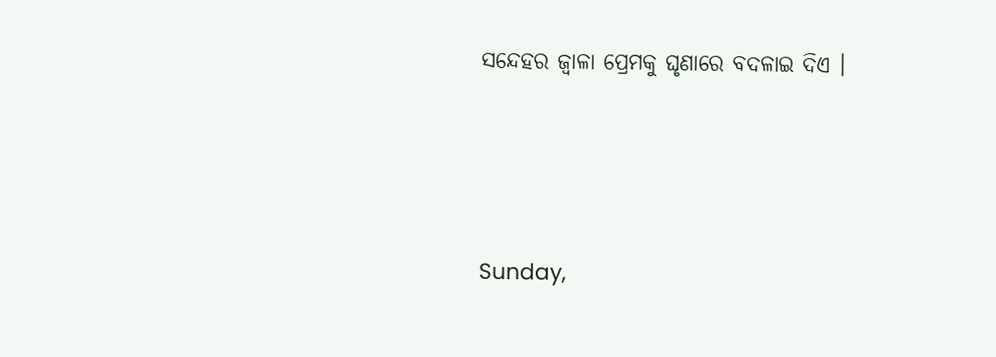ସନ୍ଦେହର ଜ୍ୱାଳା ପ୍ରେମକୁ ଘୃଣାରେ ବଦଳାଇ ଦିଏ ।




Sunday,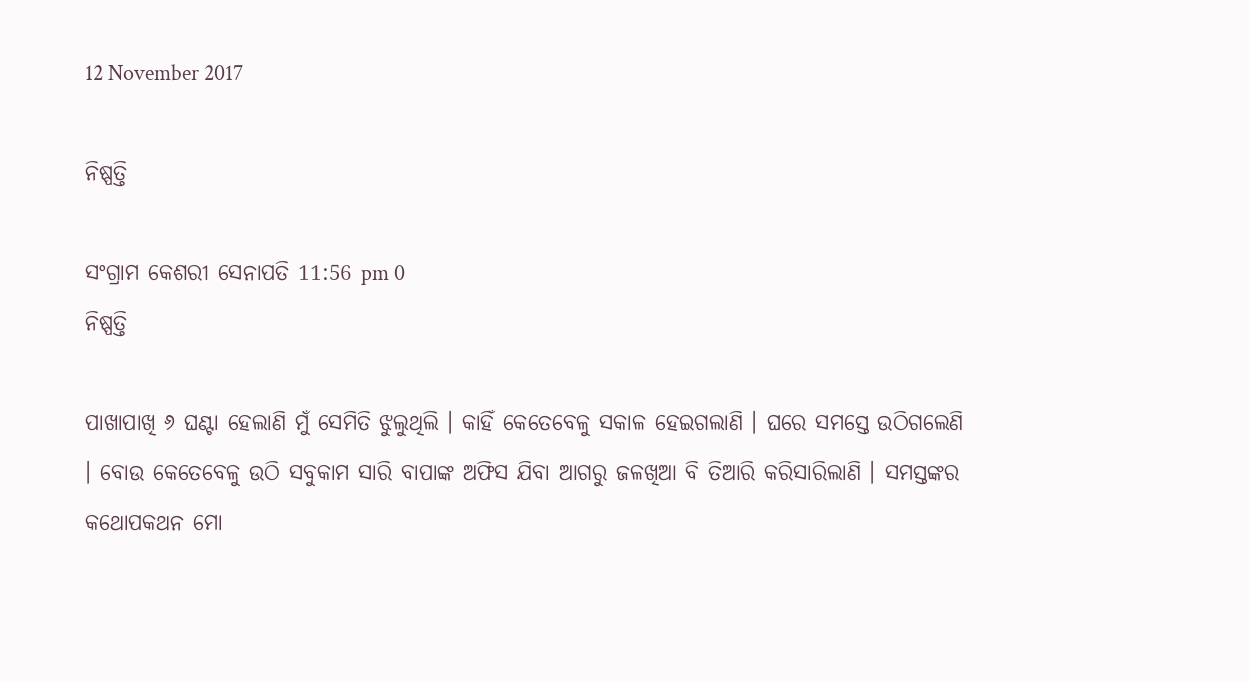12 November 2017

ନିଷ୍ପତ୍ତି

ସଂଗ୍ରାମ କେଶରୀ ସେନାପତି 11:56 pm 0
ନିଷ୍ପତ୍ତି

ପାଖାପାଖି ୬ ଘଣ୍ଟା ହେଲାଣି ମୁଁ ସେମିତି ଝୁଲୁଥିଲି । କାହିଁ କେତେବେଳୁ ସକାଳ ହେଇଗଲାଣି । ଘରେ ସମସ୍ତେ ଉଠିଗଲେଣି । ବୋଉ କେତେବେଳୁ ଉଠି ସବୁକାମ ସାରି ବାପାଙ୍କ ଅଫିସ ଯିବା ଆଗରୁ ଜଳଖିଆ ବି ତିଆରି କରିସାରିଲାଣି । ସମସ୍ତଙ୍କର କଥୋପକଥନ ମୋ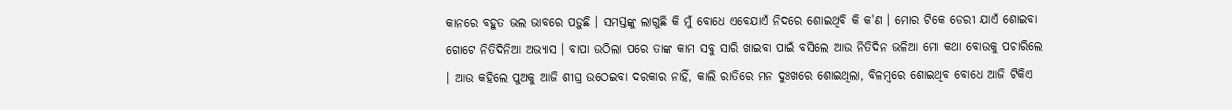କାନରେ ବ‌ହୁତ ଭଲ ଭାବରେ ପଡ଼ୁଛି । ସମସ୍ତଙ୍କୁ ଲାଗୁଛି କି ମୁଁ ବୋଧେ ଏବେଯାଏଁ ନିଦରେ ଶୋଇଥିବି କି କ'ଣ । ମୋର ଟିକେ ଡେରୀ ଯାଏଁ ଶୋଇବା ଗୋଟେ ନିତିଦିନିଆ ଅଭ୍ୟାସ । ବାପା ଉଠିଲା ପରେ ତାଙ୍କ କାମ ସବୁ ସାରି ଖାଇବା ପାଇଁ ବସିଲେ ଆଉ ନିତିଦିନ ଭଳିଆ ମୋ କଥା ବୋଉକୁ ପଚାରିଲେ । ଆଉ କ‌ହିଲେ ପୁଅକୁ ଆଜି ଶୀଘ୍ର ଉଠେଇବା ଦରକାର ନାହିଁ, କାଲି ରାତିରେ ମନ ଦୁଃଖରେ ଶୋଇଥିଲା, ବିଳମ୍ବରେ ଶୋଇଥିବ ବୋଧେ ଆଜି ଟିକିଏ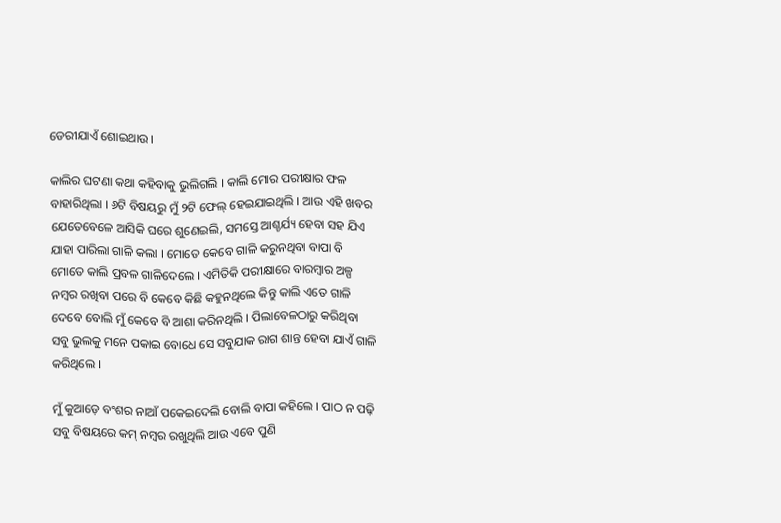ଡେରୀଯାଏଁ ଶୋଇଥାଉ ।

କାଲିର ଘଟଣା କଥା କ‌ହିବାକୁ ଭୁଲିଗଲି । କାଲି ମୋର ପରୀକ୍ଷାର ଫଳ ବାହାରିଥିଲା । ୬ଟି ବିଷୟରୁ ମୁଁ ୨ଟି ଫେଲ୍ ହେଇଯାଇଥିଲି । ଆଉ ଏହି ଖବର ଯେତେବେଳେ ଆସିକି ଘରେ ଶୁଣେଇଲି, ସମସ୍ତେ ଆଶ୍ଚର୍ଯ୍ୟ ହେବା ସ‌ହ ଯିଏ ଯାହା ପାରିଲା ଗାଳି କଲା । ମୋତେ କେବେ ଗାଳି କରୁନଥିବା ବାପା ବି ମୋତେ କାଲି ପ୍ରବଳ ଗାଳିଦେଲେ । ଏମିତିକି ପରୀକ୍ଷାରେ ବାରମ୍ବାର ଅଳ୍ପ ନମ୍ବର ରଖିବା ପରେ ବି କେବେ କିଛି କ‌ହୁନଥିଲେ କିନ୍ତୁ କାଲି ଏତେ ଗାଳି ଦେବେ ବୋଲି ମୁଁ କେବେ ବି ଆଶା କରିନଥିଲି । ପିଲାବେଳଠାରୁ କରିଥିବା ସବୁ ଭୁଲକୁ ମନେ ପକାଇ ବୋଧେ ସେ ସବୁଯାକ ରାଗ ଶାନ୍ତ ହେବା ଯାଏଁ ଗାଳି କରିଥିଲେ ।

ମୁଁ କୁଆଡ଼େ ବଂଶର ନାଆଁ ପକେଇଦେଲି ବୋଲି ବାପା କ‌ହିଲେ । ପାଠ ନ ପଢ଼ି ସବୁ ବିଷୟରେ କମ୍ ନମ୍ବର ରଖୁଥିଲି ଆଉ ଏବେ ପୁଣି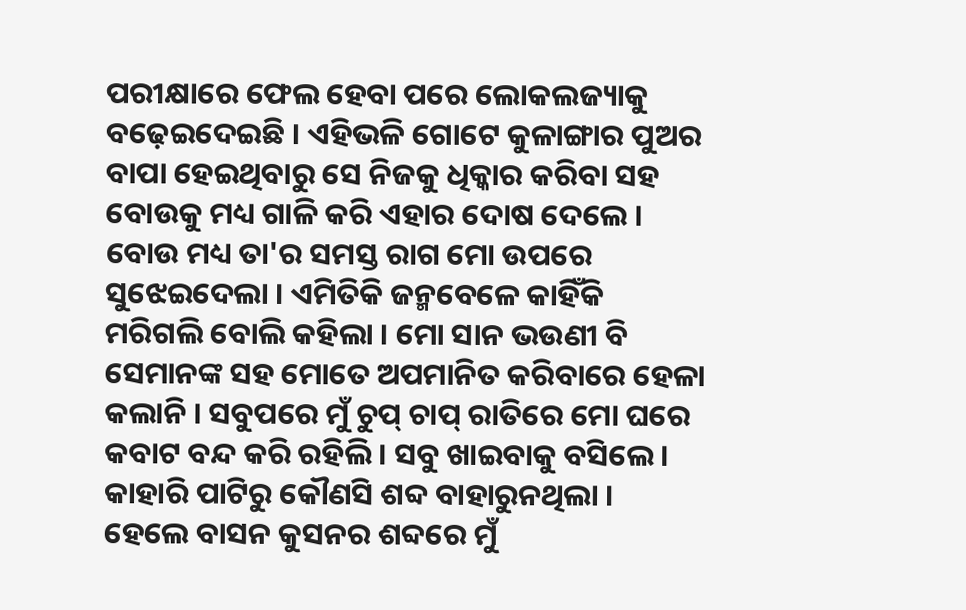ପରୀକ୍ଷାରେ ଫେଲ ହେବା ପରେ ଲୋକଲଜ୍ୟାକୁ ବଢ଼େଇଦେଇଛି । ଏହିଭଳି ଗୋଟେ କୁଳାଙ୍ଗାର ପୁଅର ବାପା ହେଇଥିବାରୁ ସେ ନିଜକୁ ଧିକ୍କାର କରିବା ସ‌ହ ବୋଉକୁ ମଧ୍ୟ ଗାଳି କରି ଏହାର ଦୋଷ ଦେଲେ । ବୋଉ ମଧ୍ୟ ତା'ର ସମସ୍ତ ରାଗ ମୋ ଉପରେ ସୁଝେଇଦେଲା । ଏମିତିକି ଜନ୍ମ‌ବେଳେ କାହିଁକି ମରିଗଲି ବୋଲି କ‌ହିଲା । ମୋ ସାନ ଭଉଣୀ ବି ସେମାନଙ୍କ ସ‌ହ ମୋତେ ଅପମାନିତ କରିବାରେ ହେଳା କଲାନି । ସବୁପରେ ମୁଁ ଚୁପ୍ ଚାପ୍ ରାତିରେ ମୋ ଘରେ କବାଟ ବନ୍ଦ କରି ରହିଲି । ସବୁ ଖାଇବାକୁ ବସିଲେ । କାହାରି ପାଟିରୁ କୌଣସି ଶବ୍ଦ ବାହାରୁନଥିଲା । ହେଲେ ବାସନ କୁସନର ଶବ୍ଦରେ ମୁଁ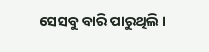ସେସବୁ ବାରି ପାରୁଥିଲି ।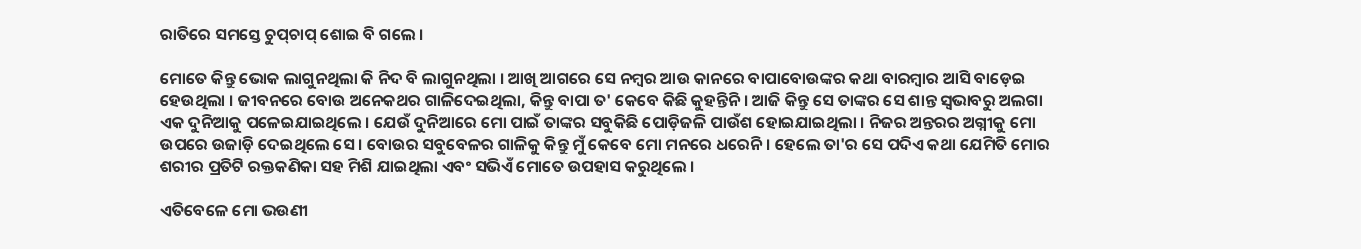ରାତିରେ ସମସ୍ତେ ଚୁପ୍‌ଚାପ୍ ଶୋଇ ବି ଗଲେ ।

ମୋତେ କିନ୍ତୁ ଭୋକ ଲାଗୁନଥିଲା କି ନିଦ ବି ଲାଗୁନଥିଲା । ଆଖି ଆଗରେ ସେ ନମ୍ବର ଆଉ କାନରେ ବାପାବୋଉଙ୍କର କଥା ବାରମ୍ବାର ଆସି ବାଡ଼େଇ ହେଉଥିଲା । ଜୀବନରେ ବୋଉ ଅନେକଥର ଗାଳିଦେଇଥିଲା, କିନ୍ତୁ ବାପା ତ' କେବେ କିଛି କୁହ‌ନ୍ତିନି । ଆଜି କିନ୍ତୁ ସେ ତାଙ୍କର ସେ ଶାନ୍ତ ସ୍ୱଭାବରୁ ଅଲଗା ଏକ ଦୁନିଆକୁ ପଳେଇଯାଇଥିଲେ । ଯେଉଁ ଦୁନିଆରେ ମୋ ପାଇଁ ତାଙ୍କର ସବୁକିଛି ପୋଡ଼ିଜଳି ପାଉଁଶ ହୋଇଯାଇଥିଲା । ନିଜର ଅନ୍ତରର ଅଗ୍ନୀକୁ ମୋ ଉପରେ ଉଜାଡ଼ି ଦେଇଥିଲେ ସେ । ବୋଉର ସବୁବେଳର ଗାଳିକୁ କିନ୍ତୁ ମୁଁ କେବେ ମୋ ମନରେ ଧରେନି । ହେଲେ ତା'ର ସେ ପଦିଏ କଥା ଯେମିତି ମୋର ଶରୀର ପ୍ରତିଟି ରକ୍ତକଣିକା ସ‌ହ ମିଶି ଯାଇଥିଲା ଏବଂ ସଭିଏଁ ମୋତେ ଉପ‌ହାସ କରୁଥିଲେ ।

ଏତିବେଳେ ମୋ ଭଉଣୀ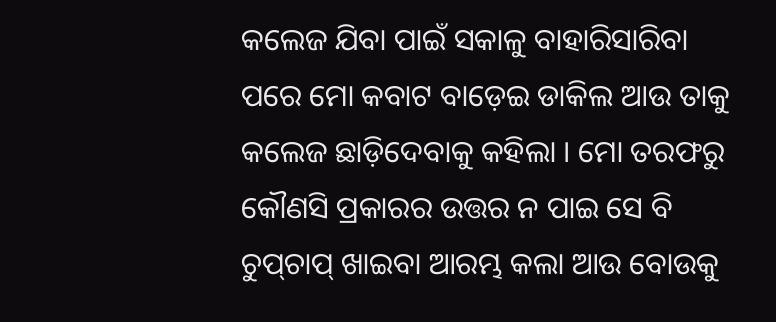କଲେଜ ଯିବା ପାଇଁ ସକାଳୁ ବାହାରିସାରିବା ପରେ ମୋ କବାଟ ବାଡ଼େଇ ଡାକିଲ ଆଉ ତାକୁ କଲେଜ ଛାଡ଼ିଦେବାକୁ କ‌ହିଲା । ମୋ ତରଫରୁ କୌଣସି ପ୍ରକାରର ଉତ୍ତର ନ ପାଇ ସେ ବି ଚୁପ୍‌ଚାପ୍ ଖାଇବା ଆରମ୍ଭ କଲା ଆଉ ବୋଉକୁ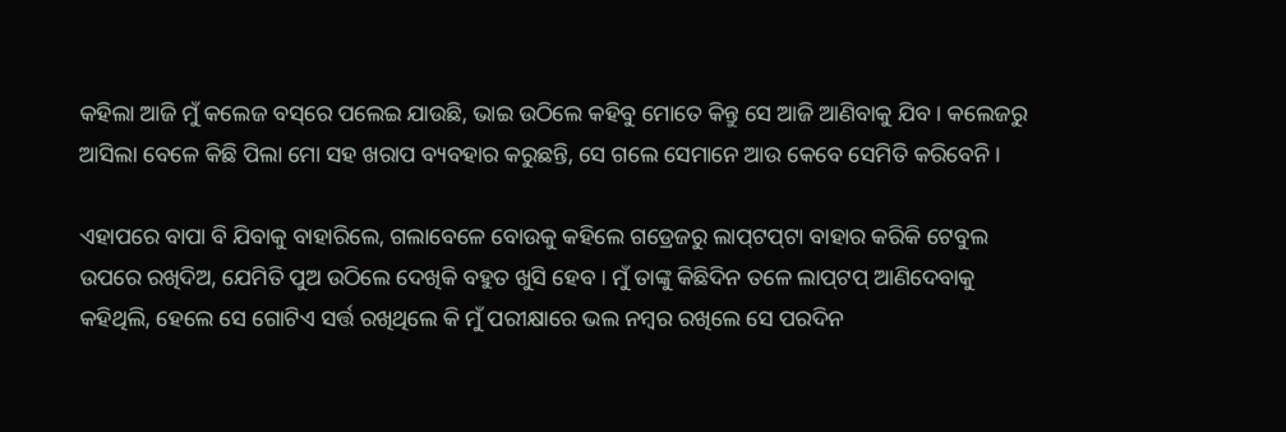କ‌ହିଲା ଆଜି ମୁଁ କଲେଜ ବସ୍‌ରେ ପଲେଇ ଯାଉଛି, ଭାଇ ଉଠିଲେ କ‌ହିବୁ ମୋତେ କିନ୍ତୁ ସେ ଆଜି ଆଣିବାକୁ ଯିବ । କଲେଜରୁ ଆସିଲା ବେଳେ କିଛି ପିଲା ମୋ ସ‌ହ ଖରାପ ବ୍ୟବ‌ହାର କରୁଛନ୍ତି, ସେ ଗଲେ ସେମାନେ ଆଉ କେବେ ସେମିତି କରିବେନି ।

ଏହାପରେ ବାପା ବି ଯିବାକୁ ବାହାରିଲେ, ଗଲାବେଳେ ବୋଉକୁ କ‌ହିଲେ ଗଡ୍ରେଜରୁ ଲାପ୍‌ଟପ୍‌ଟା ବାହାର କରିକି ଟେବୁଲ ଉପରେ ରଖିଦିଅ, ଯେମିତି ପୁଅ ଉଠିଲେ ଦେଖିକି ବ‌ହୁତ ଖୁସି ହେବ । ମୁଁ ତାଙ୍କୁ କିଛିଦିନ ତଳେ ଲାପ୍‌ଟପ୍ ଆଣିଦେବାକୁ କ‌ହିଥିଲି, ହେଲେ ସେ ଗୋଟିଏ ସର୍ତ୍ତ ରଖିଥିଲେ କି ମୁଁ ପରୀକ୍ଷାରେ ଭଲ ନମ୍ବର ରଖିଲେ ସେ ପରଦିନ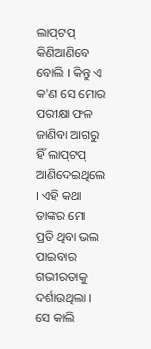ଲାପ୍‌ଟପ୍ କିଣିଆଣିବେ ବୋଲି । କିନ୍ତୁ ଏ କ'ଣ ସେ ମୋର ପରୀକ୍ଷା ଫଳ ଜାଣିବା ଆଗରୁ ହିଁ ଲାପ୍‌ଟପ୍ ଆଣିଦେଇଥିଲେ । ଏହି କଥା ତାଙ୍କର ମୋ ପ୍ରତି ଥିବା ଭଲ ପାଇବାର ଗଭୀରତାକୁ ଦର୍ଶାଉଥିଲା । ସେ କାଲି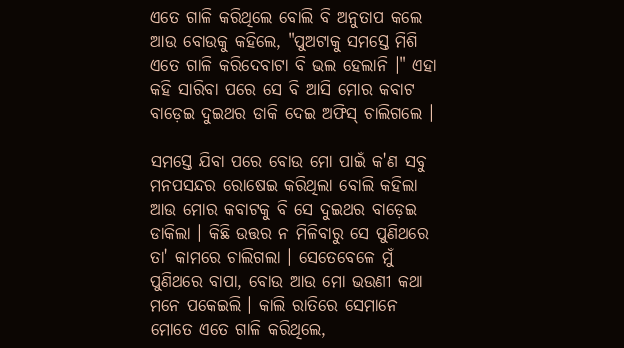ଏତେ ଗାଳି କରିଥିଲେ ବୋଲି ବି ଅନୁତାପ କଲେ ଆଉ ‌ବୋଉକୁ କ‌ହିଲେ, "ପୁଅଟାକୁ ସମସ୍ତେ ମିଶି ଏତେ ଗାଳି କରିଦେବାଟା ବି ଭଲ ହେଲାନି ।" ଏହା କ‌ହି ସାରିବା ପରେ ସେ ବି ଆସି ମୋର କବାଟ ବାଡ଼େଇ ଦୁଇଥର ଡାକି ଦେଇ ଅଫିସ୍ ଚାଲିଗଲେ ।

ସମସ୍ତେ ଯିବା ପରେ ବୋଉ ମୋ ପାଇଁ କ'ଣ ସବୁ ମନପସନ୍ଦର ରୋଷେଇ କରିଥିଲା ବୋଲି କ‌ହିଲା ଆଉ ମୋର କବାଟକୁ ବି ସେ ଦୁଇଥର ବାଡ଼େଇ ଡାକିଲା । କିଛି ଉତ୍ତର ନ ମିଳିବାରୁ ସେ ପୁଣିଥରେ ତା' କାମରେ ଚାଲିଗଲା । ସେତେବେଳେ ମୁଁ ପୁଣିଥରେ ବାପା, ବୋଉ ଆଉ ମୋ ଭଉଣୀ କଥା ମନେ ପକେଇଲି । କାଲି ରାତିରେ ସେମାନେ ମୋତେ ଏତେ ଗାଳି କରିଥିଲେ,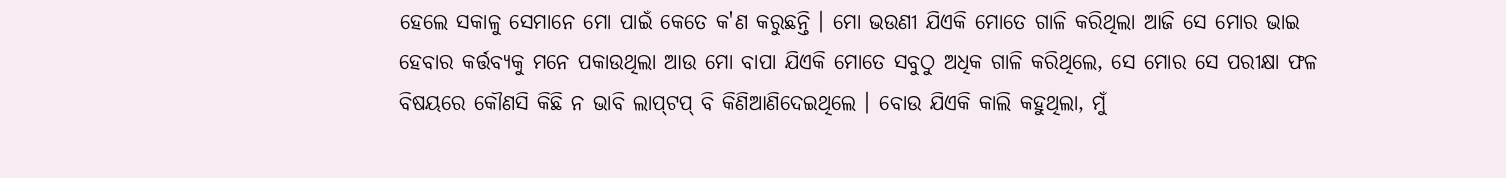ହେଲେ ସକାଳୁ ସେମାନେ ମୋ ପାଇଁ କେତେ କ'ଣ କରୁଛନ୍ତି । ମୋ ଭଉଣୀ ଯିଏକି ମୋତେ ଗାଳି କରିଥିଲା ଆଜି ସେ ମୋର ଭାଇ ହେବାର କର୍ତ୍ତବ୍ୟକୁ ମନେ ପକାଉଥିଲା ଆଉ ମୋ ବାପା ଯିଏକି ମୋତେ ସବୁଠୁ ଅଧିକ ଗାଳି କରିଥିଲେ, ସେ ମୋର ସେ ପରୀକ୍ଷା ଫଳ ବିଷୟରେ କୌଣସି କିଛି ନ ଭାବି ଲାପ୍‌ଟପ୍ ବି କିଣିଆଣିଦେଇଥିଲେ । ବୋଉ ଯିଏକି କାଲି କ‌ହୁଥିଲା, ମୁଁ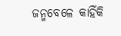ଜନ୍ମ‌ବେଳେ କାହିଁକି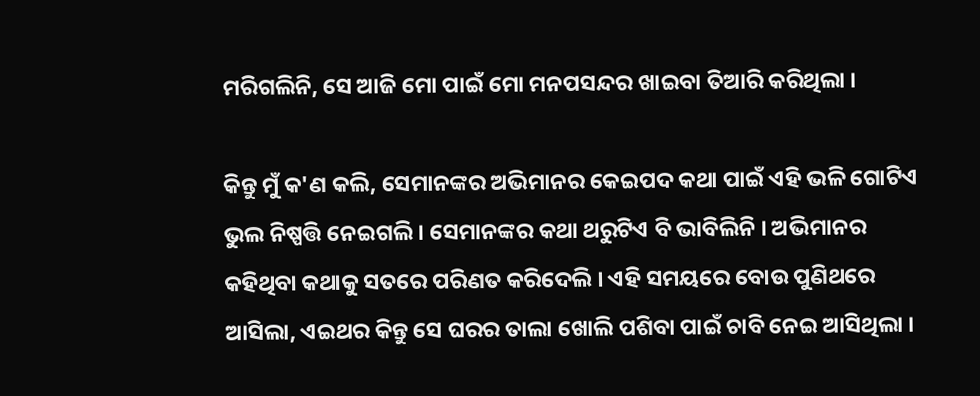ମରିଗଲିନି, ସେ ଆଜି ମୋ ପାଇଁ ମୋ ମନପସନ୍ଦର ଖାଇବା ତିଆରି କରିଥିଲା ।

କିନ୍ତୁ ମୁଁ କ'ଣ କଲି, ସେମାନଙ୍କର ଅଭିମାନର କେଇପଦ କଥା ପାଇଁ ଏହି ଭଳି ଗୋଟିଏ ଭୁଲ ନିଷ୍ପତ୍ତି ନେଇଗଲି । ସେମାନଙ୍କର କଥା ଥରୁଟିଏ ବି ଭାବିଲିନି । ଅଭିମାନର କ‌ହିଥିବା କଥାକୁ ସତରେ ପରିଣତ କରିଦେଲି । ଏହି ସମୟରେ ବୋଉ ପୁଣିଥରେ ଆସିଲା, ଏଇଥର କିନ୍ତୁ ସେ ଘରର ତାଲା ଖୋଲି ପଶିବା ପାଇଁ ଚାବି ନେଇ ଆସିଥିଲା ।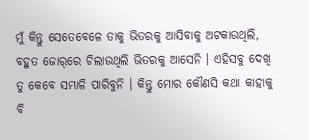ମୁଁ କିନ୍ତୁ ସେତେବେଳେ ତାକୁ ଭିତରକୁ ଆସିବାକୁ ଅଟକାଉଥିଲି, ବ‌ହୁତ ଜୋର୍‌ରେ ଚିଲାଉଥିଲି ଭିତରକୁ ଆସେନି । ଏହିସବୁ ଦେଖି ତୁ କେବେ ସମ୍ଭାଳି ପାରିବୁନି । କିନ୍ତୁ ମୋର କୌଣସି କଥା କାହାକୁ ବି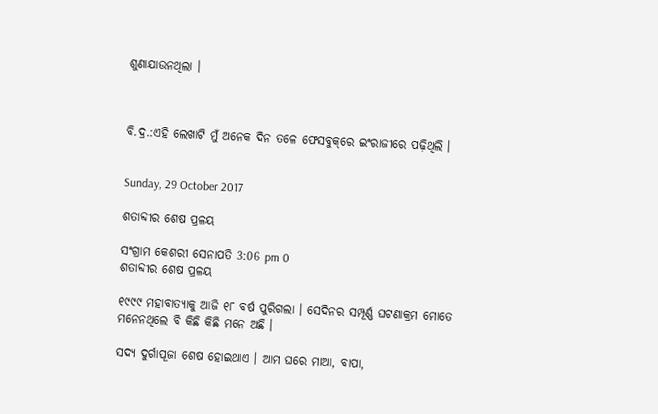ଶୁଣାଯାଉନଥିଲା ।



ବି.ଦ୍ର.:ଏହି ଲେଖାଟି ମୁଁ ଅନେକ ଦିନ ତଳେ ଫେସବୁକ୍‌ରେ ଇଂରାଜୀରେ ପଢ଼ିଥିଲି ।


Sunday, 29 October 2017

ଶତାବ୍ଦୀର ଶେଷ ପ୍ରଳୟ

ସଂଗ୍ରାମ କେଶରୀ ସେନାପତି 3:06 pm 0
ଶତାବ୍ଦୀର ଶେଷ ପ୍ରଳୟ

୧୯୯୯ ମହାବାତ୍ୟାକୁ ଆଜି ୧୮ ବର୍ଷ ପୁରିଗଲା । ସେଦିନର ସମ୍ପୂର୍ଣ୍ଣ ଘଟଣାକ୍ରମ ମୋତେ ମନେନଥିଲେ ବି କିଛି କିଛି ମନେ ଅଛି ।

ସଦ୍ୟ ଦୁର୍ଗାପୂଜା ଶେଷ ହୋଇଥାଏ । ଆମ ଘରେ ମାଆ, ବାପା,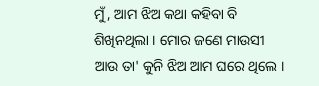ମୁଁ, ଆମ ଝିଅ କଥା କ‌ହିବା ବି ଶିଖିନଥିଲା । ମୋର ଜଣେ ମାଉସୀ ଆଉ ତା' କୁନି ଝିଅ ଆମ ଘରେ ଥିଲେ ।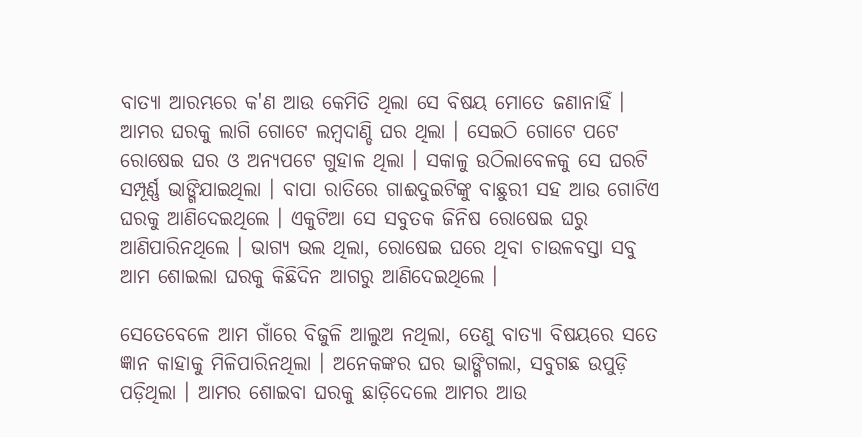ବାତ୍ୟା ଆରମ୍ଭରେ କ'ଣ ଆଉ କେମିତି ଥିଲା ସେ ବିଷୟ ମୋତେ ଜଣାନାହିଁ । ଆମର ଘରକୁ ଲାଗି ଗୋଟେ ଲମ୍ବଦାଣ୍ଡି ଘର ଥିଲା । ସେଇଠି ଗୋଟେ ପଟେ ରୋଷେଇ ଘର ଓ ଅନ୍ୟପଟେ ଗୁହାଳ ଥିଲା । ସକାଳୁ ଉଠିଲାବେଳକୁ ସେ ଘରଟି ସମ୍ପୂର୍ଣ୍ଣ ଭାଙ୍ଗିଯାଇଥିଲା । ବାପା ରାତିରେ ଗାଈଦୁଇଟିଙ୍କୁ ବାଛୁରୀ ସ‌ହ ଆଉ ଗୋଟିଏ ଘରକୁ ଆଣିଦେଇଥିଲେ । ଏକୁଟିଆ ସେ ସବୁତକ ଜିନିଷ ରୋଷେଇ ଘରୁ ଆଣିପାରିନଥିଲେ । ଭାଗ୍ୟ ଭଲ ଥିଲା, ରୋଷେଇ ଘରେ ଥିବା ଚାଉଳବସ୍ତା ସବୁ ଆମ ଶୋଇଲା ଘରକୁ କିଛିଦିନ ଆଗରୁ ଆଣିଦେଇଥିଲେ ।

ସେତେବେଳେ ଆମ ଗାଁରେ ବିଜୁଳି ଆଲୁଅ ନଥିଲା, ତେଣୁ ବାତ୍ୟା ବିଷୟରେ ସତେ ଜ୍ଞାନ କାହାକୁ ମିଳିପାରିନଥିଲା । ଅନେକଙ୍କର ଘର ଭାଙ୍ଗିଗଲା, ସବୁଗଛ ଉପୁଡ଼ି ପଡ଼ିଥିଲା । ଆମର ଶୋଇବା ଘରକୁ ଛାଡ଼ିଦେଲେ ଆମର ଆଉ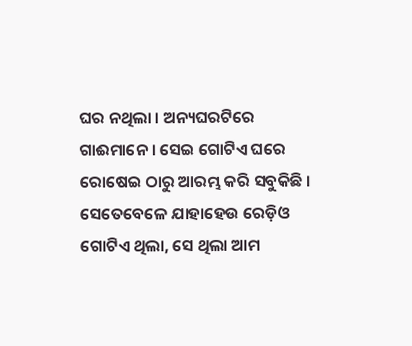ଘର ନଥିଲା । ଅନ୍ୟଘରଟିରେ ଗାଈମାନେ । ସେଇ ଗୋଟିଏ ଘରେ ରୋଷେଇ ଠାରୁ ଆରମ୍ଭ କରି ସବୁକିଛି । ସେତେବେଳେ ଯାହାହେଉ ରେଡ଼ିଓ ଗୋଟିଏ ଥିଲା, ସେ ଥିଲା ଆମ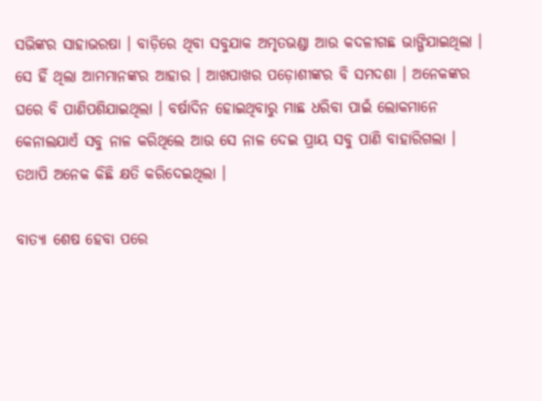ସଭିଙ୍କର ସାହାଭରଷା । ବାଡ଼ିରେ ଥିବା ସବୁଯାକ ଅମୃତଭଣ୍ଡା ଆଉ କଦଳୀଗଛ ଭାଙ୍ଗିଯାଇଥିଲା । ସେ ହିଁ ଥିଲା ଆମମାନଙ୍କର ଆହାର । ଆଖପାଖର ପଡ଼ୋଶୀଙ୍କର ବି ସମଦଶା । ଅନେକଙ୍କର ଘରେ ବି ପାଣିପଶିଯାଇଥିଲା । ବର୍ଷାଦିନ ହୋଇଥିବାରୁ ମାଛ ଧରିବା ପାଇଁ ଲୋକମାନେ କେନାଲଯାଏଁ ସବୁ ନାଳ କରିଥିଲେ ଆଉ ସେ ନାଳ ଦେଇ ପ୍ରାୟ ସବୁ ପାଣି ବାହାରିଗଲା । ତ‌ଥାପି ଅନେକ କିଛି କ୍ଷତି କରିଦେଇଥିଲା ।

ବାତ୍ୟା ଶେଷ ହେବା ପରେ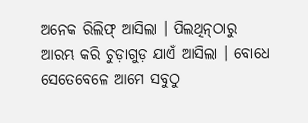ଅନେକ ରିଲିଫ୍ ଆସିଲା । ପିଲଥିନ୍‌ଠାରୁ ଆରମ୍ଭ କରି ଚୁଡ଼ାଗୁଡ଼ ଯାଏଁ ଆସିଲା । ବୋଧେ ସେତେବେଳେ ଆମେ ସବୁଠୁ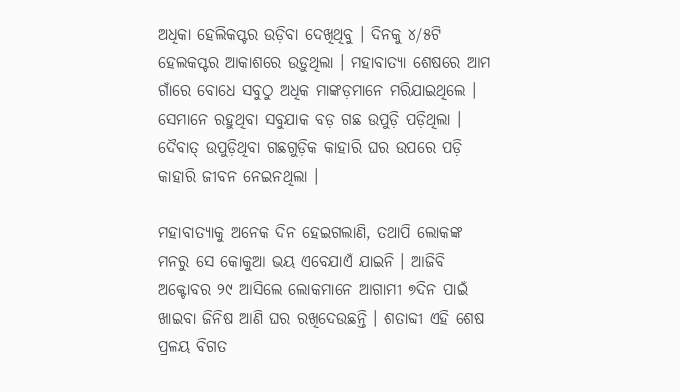ଅଧିକା ହେଲିକପ୍ଟର ଉଡ଼ିବା ଦେଖିଥିବୁ । ଦିନ‌କୁ ୪/୫ଟି ହେଲକପ୍ଟର ଆକାଶରେ ଉଡ଼ୁଥିଲା । ମହାବାତ୍ୟା ଶେଷରେ ଆମ ଗାଁରେ ବୋଧେ ସବୁଠୁ ଅଧିକ ମାଙ୍କଡ଼ମାନେ ମରିଯାଇଥିଲେ । ସେମାନେ ରହୁଥିବା ସବୁଯାକ ବଡ଼ ଗଛ ଉପୁଡ଼ି ପଡ଼ିଥିଲା । ଦୈବାତ୍ ଉପୁଡ଼ିଥିବା ଗଛଗୁଡ଼ିକ କାହାରି ଘର ଉପରେ ପଡ଼ି କାହାରି ଜୀବନ ନେଇନଥିଲା ।

ମହାବାତ୍ୟାକୁ ଅନେକ ଦିନ ହେଇଗଲାଣି, ତ‌ଥାପି ଲୋକଙ୍କ ମନରୁ ସେ କୋକୁଆ ଭୟ ଏବେଯାଏଁ ଯାଇନି । ଆଜିବି ଅକ୍ଟୋବର ୨୯ ଆସିଲେ ଲୋକମାନେ ଆଗାମୀ ୭ଦିନ ପାଇଁ ଖାଇବା ଜିନିଷ ଆଣି ଘର ରଖିଦେଉଛନ୍ତି । ଶତାବ୍ଦୀ ଏହି ଶେଷ ପ୍ରଳୟ ବିଗତ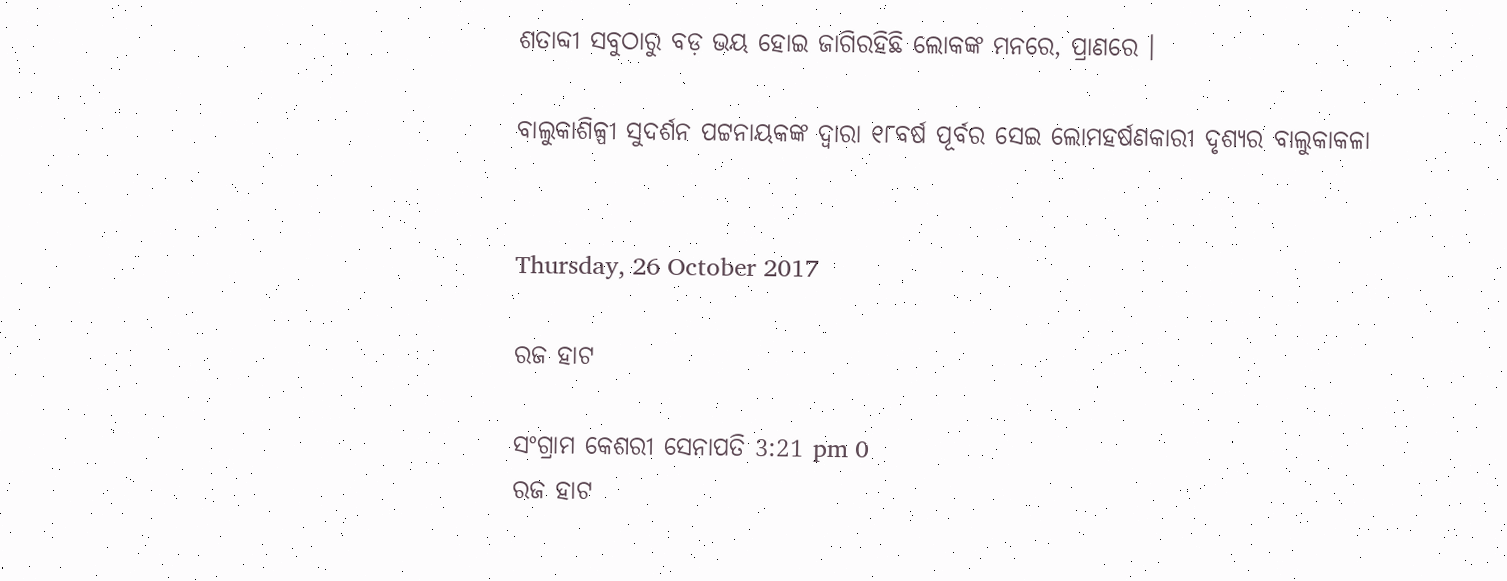ଶତାବ୍ଦୀ ସବୁଠାରୁ ବଡ଼ ଭୟ ହୋଇ ଜାଗିରହିଛି ଲୋକଙ୍କ ମନରେ, ପ୍ରାଣରେ ।

ବାଲୁକାଶିଳ୍ପୀ ସୁଦର୍ଶନ ପଟ୍ଟନାୟକଙ୍କ ଦ୍ୱାରା ୧୮ବର୍ଷ ପୂର୍ବର ସେଇ ଲୋମହର୍ଷଣକାରୀ ଦୃଶ୍ୟର ବାଲୁକାକଳା


Thursday, 26 October 2017

ରଜ ହାଟ

ସଂଗ୍ରାମ କେଶରୀ ସେନାପତି 3:21 pm 0
ରଜ ହାଟ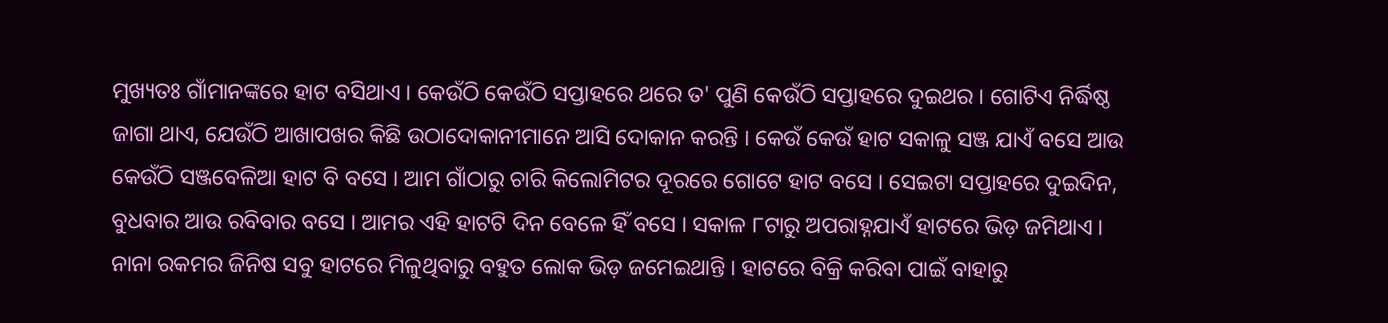ମୁଖ୍ୟତଃ ଗାଁମାନଙ୍କରେ ହାଟ ବସିଥାଏ । କେଉଁଠି କେଉଁଠି ସପ୍ତାହରେ ଥରେ ତ' ପୁଣି କେଉଁଠି ସପ୍ତାହରେ ଦୁଇଥର । ଗୋଟିଏ ନିର୍ଦ୍ଧିଷ୍ଠ ଜାଗା ଥାଏ, ଯେଉଁଠି ଆଖାପଖର କିଛି ଉଠାଦୋକାନୀମାନେ ଆସି ଦୋକାନ କରନ୍ତି । କେଉଁ କେଉଁ ହାଟ ସକାଳୁ ସଞ୍ଜ ଯାଏଁ ବସେ ଆଉ କେଉଁଠି ସଞ୍ଜବେଳିଆ ହାଟ ବି ବସେ । ଆମ ଗାଁଠାରୁ ଚାରି କିଲୋମିଟର ଦୂରରେ ଗୋଟେ ହାଟ ବସେ । ସେଇଟା ସପ୍ତାହରେ ଦୁଇଦିନ, ବୁଧବାର ଆଉ ରବିବାର ବସେ । ଆମର ଏହି ହାଟ‌ଟି ଦିନ ବେଳେ ହିଁ ବସେ । ସକାଳ ୮ଟାରୁ ଅପରାହ୍ନଯାଏଁ ହାଟରେ ଭିଡ଼ ଜମିଥାଏ । ନାନା ରକମର ଜିନିଷ ସବୁ ହାଟରେ ମିଳୁଥିବାରୁ ବ‌ହୁତ ଲୋକ ଭିଡ଼ ଜମେଇଥାନ୍ତି । ହାଟରେ ବିକ୍ରି କରିବା ପାଇଁ ବାହାରୁ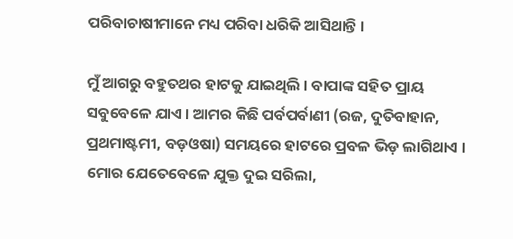ପରିବାଚାଷୀମାନେ ମଧ୍ୟ ପରିବା ଧରିକି ଆସିଥାନ୍ତି ।

ମୁଁ ଆଗରୁ ବ‌ହୁତ‌ଥର ହାଟକୁ ଯାଇଥିଲି । ବାପାଙ୍କ ସ‌ହିତ ପ୍ରାୟ ସବୁବେଳେ ଯାଏ । ଆମର କିଛି ପର୍ବପର୍ବାଣୀ (ରଜ, ଦୁତିବାହାନ, ପ୍ରଥମାଷ୍ଟମୀ, ବଡ଼ଓଷା) ସମୟରେ ହାଟରେ ପ୍ରବଳ ଭିଡ଼ ଲାଗିଥାଏ । ମୋର ଯେତେବେଳେ ଯୁକ୍ତ ଦୁଇ ସରିଲା,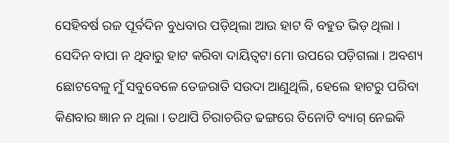ସେହିବର୍ଷ ରଜ ପୂର୍ବଦିନ ବୁଧବାର ପଡ଼ିଥିଲା ଆଉ ହାଟ ବି ବ‌ହୁତ ଭିଡ଼ ଥିଲା । ସେଦିନ ବାପା ନ ଥିବାରୁ ହାଟ କରିବା ଦାୟିତ୍ୱଟା ମୋ ଉପରେ ପଡ଼ିଗଲା । ଅବଶ୍ୟ ଛୋଟବେଳୁ ମୁଁ ସବୁବେଳେ ତେଜରାତି ସଉଦା ଆଣୁଥିଲି, ହେଲେ ହାଟରୁ ପରିବା କିଣବାର ଜ୍ଞାନ ନ ଥିଲା । ତ‌ଥାପି ଚିରାଚରିତ ଢଙ୍ଗରେ ତିନୋଟି ବ୍ୟାଗ୍ ନେଇକି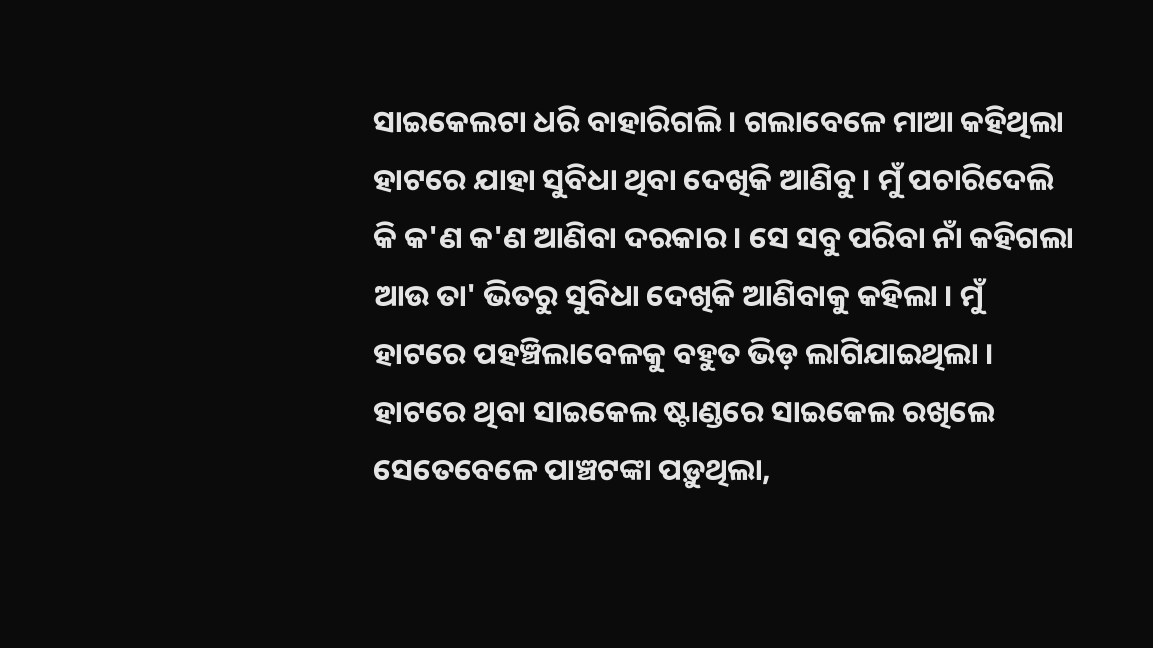ସାଇକେଲଟା ଧରି ବାହାରିଗଲି । ଗଲାବେଳେ ମାଆ କ‌ହିଥିଲା ହାଟରେ ଯାହା ସୁବିଧା ଥିବା ଦେଖିକି ଆଣିବୁ । ମୁଁ ପଚାରିଦେଲି କି କ'ଣ କ'ଣ ଆଣିବା ଦରକାର । ସେ ସବୁ ପରିବା ନାଁ କ‌ହିଗଲା ଆଉ ତା' ଭିତରୁ ସୁବିଧା ଦେଖିକି ଆଣିବାକୁ କ‌ହିଲା । ମୁଁ ହାଟରେ ପ‌ହ‌ଞ୍ଚିଲାବେଳକୁ ବ‌ହୁତ ଭିଡ଼ ଲାଗିଯାଇଥିଲା । ହାଟରେ ଥିବା ସାଇକେଲ ଷ୍ଟାଣ୍ଡରେ ସାଇକେଲ ରଖିଲେ ସେତେବେଳେ ପାଞ୍ଚଟଙ୍କା ପଡ଼ୁଥିଲା,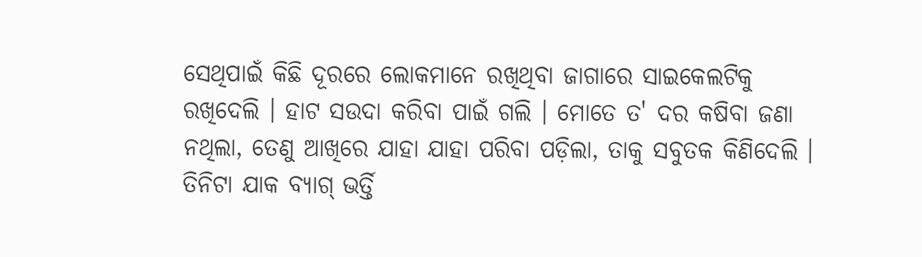ସେଥିପାଇଁ କିଛି ଦୂରରେ ଲୋକମାନେ ରଖିଥିବା ଜାଗାରେ ସାଇକେଲଟିକୁ ରଖିଦେଲି । ହାଟ ସଉଦା କରିବା ପାଇଁ ଗଲି । ମୋତେ ତ' ଦର କଷିବା ଜଣା  ନଥିଲା, ତେଣୁ ଆଖିରେ ଯାହା ଯାହା ପରିବା ପଡ଼ିଲା, ତାକୁ ସବୁତକ କିଣିଦେଲି । ତିନିଟା ଯାକ ବ୍ୟାଗ୍ ଭର୍ତ୍ତି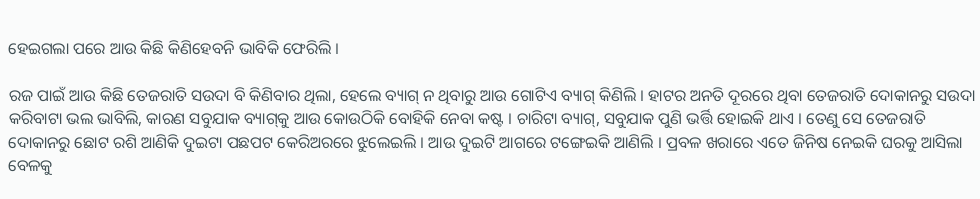ହେଇଗଲା ପରେ ଆଉ କିଛି କିଣିହେବନି ଭାବିକି ଫେରିଲି ।

ରଜ ପାଇଁ ଆଉ କିଛି ତେଜରାତି ସଉଦା ବି କିଣିବାର ଥିଲା, ହେଲେ ବ୍ୟାଗ୍ ନ ଥିବାରୁ ଆଉ ଗୋଟିଏ ବ୍ୟାଗ୍ କିଣିଲି । ହାଟର ଅନତି ଦୂରରେ ଥିବା ତେଜରାତି ଦୋକାନରୁ ସଉଦା କରିବାଟା ଭଲ ଭାବିଲି, କାରଣ ସବୁଯାକ ବ୍ୟାଗ୍‌କୁ ଆଉ କୋଉଠିକି ବୋହିକି ନେବା କଷ୍ଟ । ଚାରିଟା ବ୍ୟାଗ୍, ସବୁଯାକ ପୁଣି ଭର୍ତ୍ତି ହୋଇକି ଥାଏ । ତେଣୁ ସେ ତେଜରାତି ଦୋକାନରୁ ଛୋଟ ରଶି ଆଣିକି ଦୁଇଟା ପଛପଟ କେରିଅରରେ ଝୁଲେଇଲି । ଆଉ ଦୁଇଟି ଆଗରେ ଟଙ୍ଗେଇକି ଆଣିଲି । ପ୍ରବଳ ଖରାରେ ଏତେ ଜିନିଷ ନେଇକି ଘରକୁ ଆସିଲା ବେଳକୁ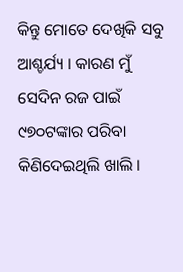କିନ୍ତୁ ମୋତେ ଦେଖିକି ସବୁ ଆଶ୍ଚର୍ଯ୍ୟ । କାରଣ ମୁଁ ସେଦିନ ରଜ ପାଇଁ ୯୭୦ଟଙ୍କାର ପରିବା କିଣିଦେଇଥିଲି ଖାଲି ।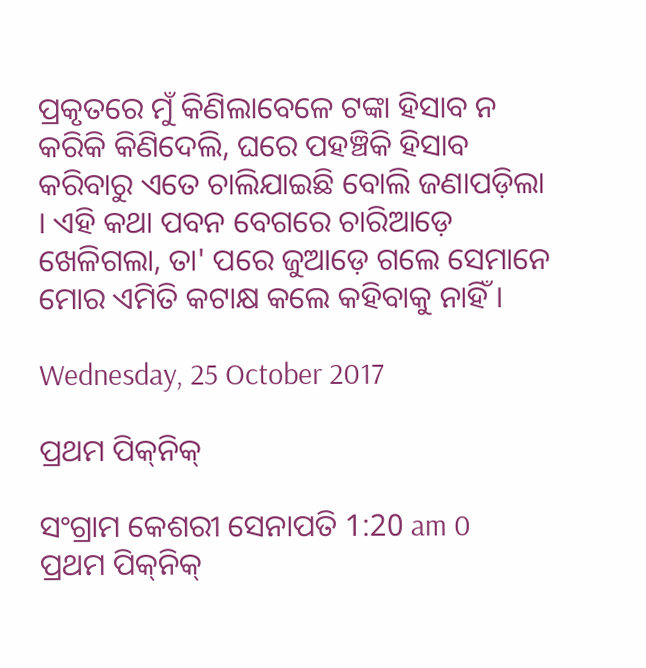ପ୍ରକୃତରେ ମୁଁ କିଣିଲାବେଳେ ଟଙ୍କା ହିସାବ ନ କରିକି କିଣିଦେଲି, ଘରେ ପ‌ହ‌ଞ୍ଚିକି ହିସାବ କରିବାରୁ ଏତେ ଚାଲିଯାଇଛି ବୋଲି ଜଣାପଡ଼ିଲା । ଏହି କଥା ପବନ ବେଗରେ ଚାରିଆଡ଼େ ଖେଳିଗଲା, ତା' ପରେ ଜୁଆଡ଼େ ଗଲେ ସେମାନେ ମୋର ଏମିତି କଟାକ୍ଷ କଲେ କ‌ହିବାକୁ ନାହିଁ ।

Wednesday, 25 October 2017

ପ୍ରଥମ ପିକ୍‌ନିକ୍

ସଂଗ୍ରାମ କେଶରୀ ସେନାପତି 1:20 am 0
ପ୍ରଥମ ପିକ୍‌ନିକ୍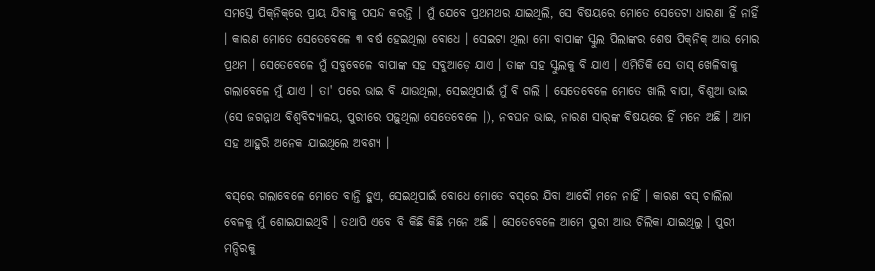ସମସ୍ତେ ପିକ୍‌ନିକ୍‌ରେ ପ୍ରାୟ ଯିବାକୁ ପସନ୍ଦ କରନ୍ତି । ମୁଁ ଯେବେ ପ୍ରଥମଥର ଯାଇଥିଲି, ସେ ବିଷୟରେ ମୋତେ ସେତେଟା ଧାରଣା ହିଁ ନାହିଁ । କାରଣ ମୋତେ ସେତେବେଳେ ୩ ବର୍ଷ ହେଇଥିଲା ବୋଧେ । ସେଇଟା ଥିଲା ମୋ ବାପାଙ୍କ ସ୍କୁଲ ପିଲାଙ୍କର ଶେଷ ପିକ୍‌ନିକ୍ ଆଉ ମୋର ପ୍ରଥମ । ସେତେବେଳେ ମୁଁ ସବୁବେଳେ ବାପାଙ୍କ ସ‌ହ ସବୁଆଡ଼େ ଯାଏ । ତାଙ୍କ ସ‌ହ ସ୍କୁଲକୁ ବି ଯାଏ । ଏମିତିକି ସେ ତାସ୍ ଖେଳିବାକୁ ଗଲାବେଳେ ମୁଁ ଯାଏ । ତା' ପରେ ଭାଇ ବି ଯାଉଥିଲା, ସେଇଥିପାଇଁ ମୁଁ ବି ଗଲି । ସେତେବେଳେ ମୋତେ ଖାଲି ବାପା, ବିଶୁଆ ଭାଇ (ସେ ଜଗନ୍ନାଥ ବିଶ୍ୱବିଦ୍ୟାଳୟ, ପୁରୀରେ ପଢ଼ୁଥିଲା ସେତେବେଳେ ।), ନବଘନ ଭାଇ, ନାରଣ ସାର୍‌ଙ୍କ ବିଷୟରେ ହିଁ ମନେ ଅଛି । ଆମ ସ‌ହ ଆହୁରି ଅନେକ ଯାଇଥିଲେ ଅବଶ୍ୟ ।

ବସ୍‌ରେ ଗଲାବେଳେ ମୋତେ ବାନ୍ତି ହୁଏ, ସେଇଥିପାଇଁ ବୋଧେ ମୋତେ ବସ୍‌ରେ ଯିବା ଆଦୌ ମନେ ନାହିଁ । କାରଣ ବସ୍ ଚାଲିଲା ବେଳକୁ ମୁଁ ଶୋଇଯାଇଥିବି । ତ‌ଥାପି ଏବେ ବି କିଛି କିଛି ମନେ ଅଛି । ସେତେବେଳେ ଆମେ ପୁରୀ ଆଉ ଚିଲିକା ଯାଇଥିଲୁ । ପୁରୀ ମନ୍ଦିରକୁ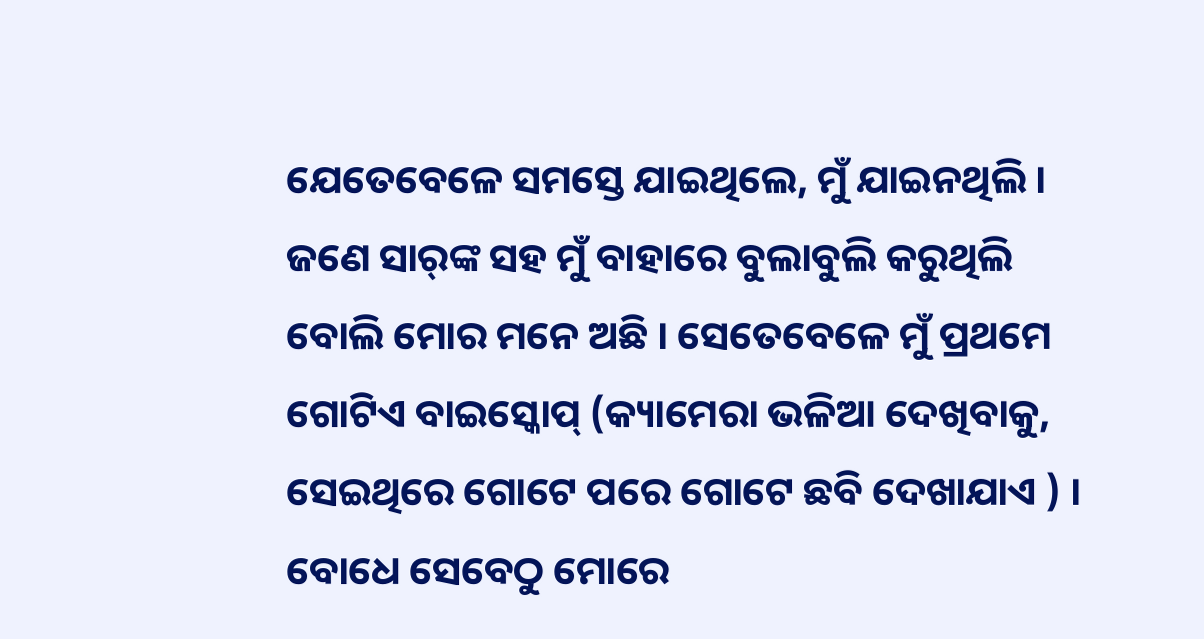ଯେତେବେଳେ ସମସ୍ତେ ଯାଇଥିଲେ, ମୁଁ ଯାଇନଥିଲି । ଜଣେ ସାର୍‌ଙ୍କ ସ‌ହ ମୁଁ ବାହାରେ ବୁଲାବୁଲି କରୁଥିଲି ବୋଲି ମୋର ମନେ ଅଛି । ସେତେବେଳେ ମୁଁ ପ୍ରଥମେ ଗୋଟିଏ ବାଇସ୍କୋପ୍ (କ୍ୟାମେରା ଭଳିଆ ଦେଖିବାକୁ, ସେଇଥିରେ ଗୋଟେ ପରେ ଗୋଟେ ଛବି ଦେଖାଯାଏ ) । ବୋଧେ ସେବେଠୁ ମୋରେ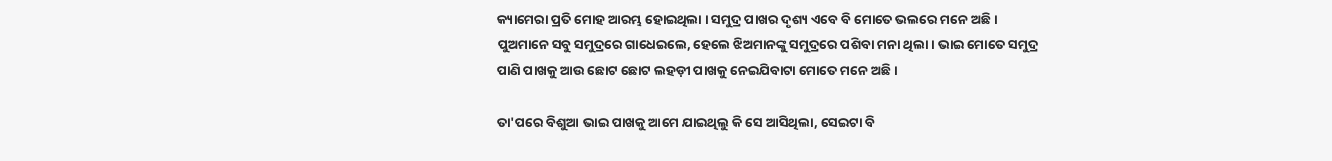କ୍ୟାମେରା ପ୍ରତି ମୋହ ଆରମ୍ଭ ହୋଇଥିଲା । ସମୁଦ୍ର ପାଖର ଦୃଶ୍ୟ ଏବେ ବି ମୋତେ ଭଲରେ ମନେ ଅଛି । ପୁଅମାନେ ସବୁ ସମୁଦ୍ରରେ ଗା‌ଧେଇଲେ, ହେଲେ ଝିଅମାନଙ୍କୁ ସମୁଦ୍ରରେ ପଶିବା ମନା ଥିଲା । ଭାଇ ମୋତେ ସମୁଦ୍ର ପାଣି ପାଖକୁ ଆଉ ଛୋଟ ଛୋଟ ଲ‌ହଡ଼ୀ ପାଖକୁ ନେଇଯିବାଟା ମୋତେ ମନେ ଅଛି ।

ତା'ପରେ ବିଶୁଆ ଭାଇ ପାଖକୁ ଆମେ ଯାଇଥିଲୁ କି ସେ ଆସିଥିଲା, ସେଇଟା ବି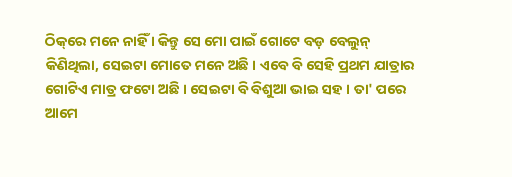ଠିକ୍‌ରେ ମନେ ନାହିଁ । କିନ୍ତୁ ସେ ମୋ ପାଇଁ ଗୋଟେ ବଡ଼ ବେଲୁନ୍ କିଣିଥିଲା, ସେଇଟା ମୋତେ ମନେ ଅଛି । ଏବେ ବି ସେହି ପ୍ରଥମ ଯାତ୍ରାର ଗୋଟିଏ ମାତ୍ର ଫଟୋ ଅଛି । ସେଇଟା ବି ବିଶୁଆ ଭାଇ ସ‌ହ । ତା' ପରେ ଆମେ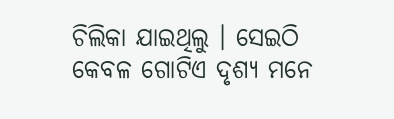ଚିଲିକା ଯାଇଥିଲୁ । ସେଇଠି କେବଳ ଗୋଟିଏ ଦୃଶ୍ୟ ମନେ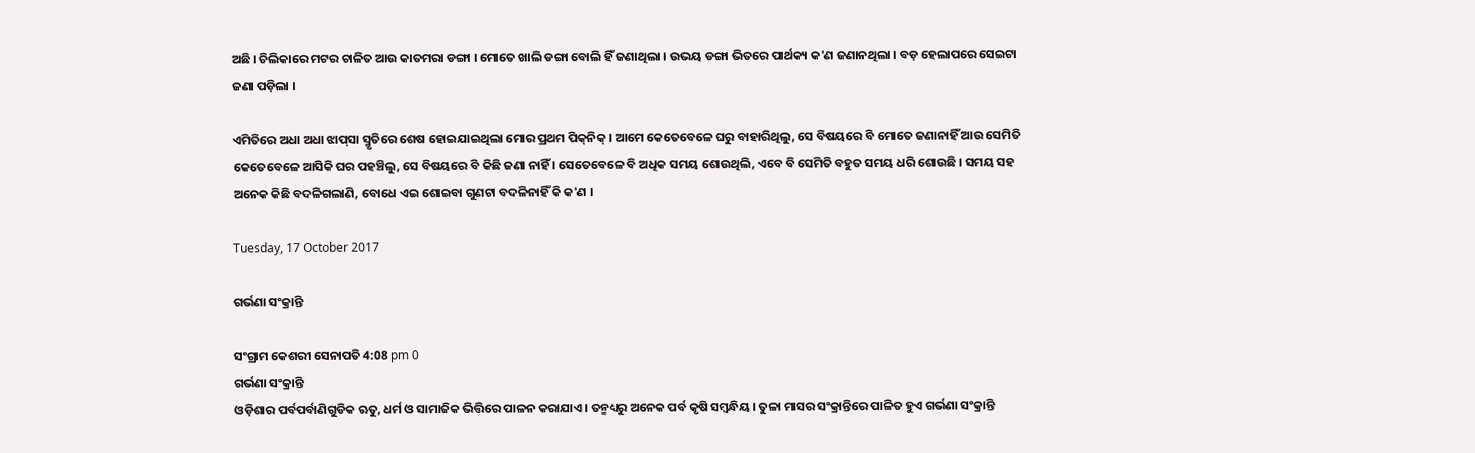ଅଛି । ଚିଲିକାରେ ମଟର ଚାଳିତ ଆଉ କାତମରା ଡଙ୍ଗା । ମୋତେ ଖାଲି ଡଙ୍ଗା ବୋଲି ହିଁ ଜଣାଥିଲା । ଉଭୟ ଡଙ୍ଗା ଭିତରେ ପାର୍ଥକ୍ୟ କ'ଣ ଜଣାନଥିଲା । ବଡ଼ ହେଲାପରେ ସେଇଟା ଜଣା ପଡ଼ିଲା ।

ଏମିତିରେ ଅଧା ଅଧା ଝାପ୍‌ସା ସ୍ମୃତିରେ ଶେଷ ହୋଇଯାଇଥିଲା ମୋର ପ୍ରଥମ ପିକ୍‌ନିକ୍ । ଆମେ କେତେବେଳେ ଘରୁ ବାହାରିଥିଲୁ, ସେ ବିଷୟରେ ବି ମୋତେ ଜଣାନାହିଁ ଆଉ ସେମିତି କେତେବେଳେ ଆସିକି ଘର ପ‌ହ‌ଞ୍ଚିଲୁ, ସେ ବିଷୟରେ ବି କିଛି ଜଣା ନାହିଁ । ସେତେବେଳେ ବି ଅଧିକ ସମୟ ଶୋଉଥିଲି, ଏବେ ବି ସେମିତି ବ‌ହୁତ ସମୟ ଧରି ଶୋଉଛି । ସମୟ ସ‌ହ ଅନେକ କିଛି ବଦଳିଗଲାଣି, ବୋଧେ ଏଇ ଶୋଇବା ଗୁଣ‌ଟା ବଦଳିନାହିଁ କି କ'ଣ ।

Tuesday, 17 October 2017

ଗର୍ଭଣା ସଂକ୍ରାନ୍ତି

ସଂଗ୍ରାମ କେଶରୀ ସେନାପତି 4:08 pm 0
ଗର୍ଭଣା ସଂକ୍ରାନ୍ତି
ଓଡ଼ିଶାର ପର୍ବପର୍ବାଣିଗୁଡିକ ଋତୁ, ଧର୍ମ ଓ ସାମାଜିକ ଭିତ୍ତିରେ ପାଳନ କରାଯାଏ । ତନ୍ମଧ୍ୟରୁ ଅନେକ ପର୍ବ କୃଷି ସମ୍ବନ୍ଧିୟ । ତୁଳା ମାସର ସଂକ୍ରାନ୍ତିରେ ପାଳିତ ହୁଏ ଗର୍ଭଣା ସଂକ୍ରାନ୍ତି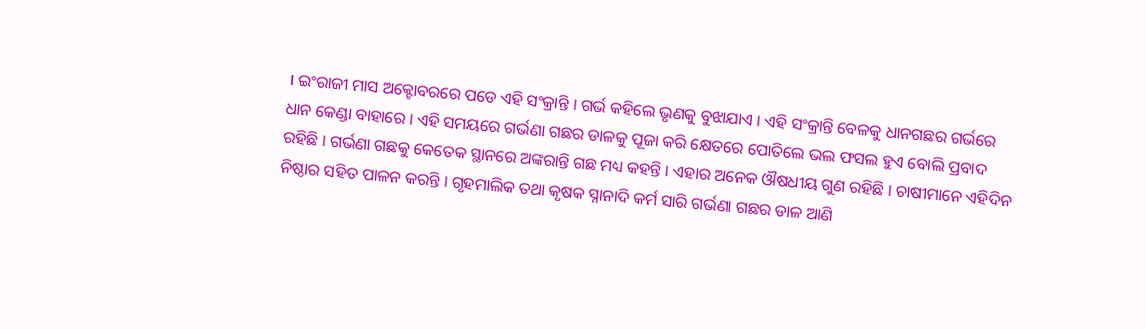। ଇଂରାଜୀ ମାସ ଅକ୍ଟୋବରରେ ପଡେ ଏହି ସଂକ୍ରାନ୍ତି । ଗର୍ଭ କହିଲେ ଭୃଣକୁ ବୁଝାଯାଏ । ଏହି ସଂକ୍ରାନ୍ତି ବେଳକୁ ଧାନଗଛର ଗର୍ଭରେ ଧାନ କେଣ୍ଡା ବାହାରେ । ଏହି ସମୟରେ ଗର୍ଭଣା ଗଛର ଡାଳକୁ ପୂଜା କରି କ୍ଷେତରେ ପୋତିଲେ ଭଲ ଫସଲ ହୁଏ ବୋଲି ପ୍ରବାଦ ରହିଛି । ଗର୍ଭଣା ଗଛକୁ କେତେକ ସ୍ଥାନରେ ଅଙ୍କରାନ୍ତି ଗଛ ମଧ୍ୟ କହନ୍ତି । ଏହାର ଅନେକ ଔଷଧୀୟ ଗୁଣ ରହିଛି । ଚାଷୀମାନେ ଏହିଦିନ ନିଷ୍ଠାର ସହିତ ପାଳନ କରନ୍ତି । ଗୃହମାଲିକ ତଥା କୃଷକ ସ୍ନାନାଦି କର୍ମ ସାରି ଗର୍ଭଣା ଗଛର ଡାଳ ଆଣି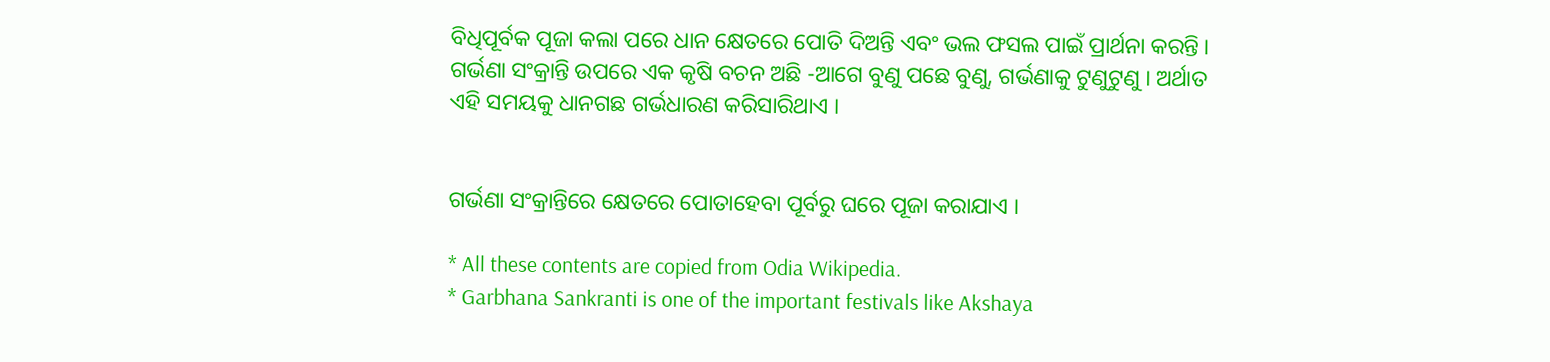ବିଧିପୂର୍ବକ ପୂଜା କଲା ପରେ ଧାନ କ୍ଷେତରେ ପୋତି ଦିଅନ୍ତି ଏବଂ ଭଲ ଫସଲ ପାଇଁ ପ୍ରାର୍ଥନା କରନ୍ତି । ଗର୍ଭଣା ସଂକ୍ରାନ୍ତି ଉପରେ ଏକ କୃଷି ବଚନ ଅଛି -ଆଗେ ବୁଣୁ ପଛେ ବୁଣୁ, ଗର୍ଭଣାକୁ ଟୁଣୁଟୁଣୁ । ଅର୍ଥାତ ଏହି ସମୟକୁ ଧାନଗଛ ଗର୍ଭଧାରଣ କରିସାରିଥାଏ ।


ଗର୍ଭଣା ସଂକ୍ରାନ୍ତିରେ କ୍ଷେତରେ ପୋତାହେବା ପୂର୍ବରୁ ଘରେ ପୂଜା କରାଯାଏ ।

* All these contents are copied from Odia Wikipedia.
* Garbhana Sankranti is one of the important festivals like Akshaya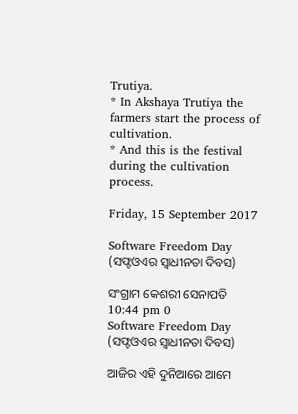Trutiya.
* In Akshaya Trutiya the farmers start the process of cultivation.
* And this is the festival during the cultivation process.

Friday, 15 September 2017

Software Freedom Day (ସଫ୍ଟଓଏର ସ୍ୱାଧୀନତା ଦିବସ)

ସଂଗ୍ରାମ କେଶରୀ ସେନାପତି 10:44 pm 0
Software Freedom Day (ସଫ୍ଟଓଏର ସ୍ୱାଧୀନତା ଦିବସ)

ଆଜିର ଏହି ଦୁନିଆରେ ଆମେ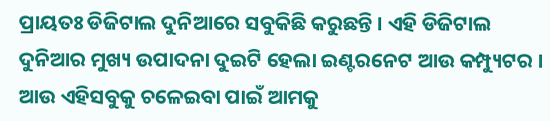ପ୍ରାୟତଃ ଡିଜିଟାଲ ଦୁନିଆରେ ସବୁକିଛି କରୁଛନ୍ତି । ଏହି ଡିଜିଟାଲ ଦୁନିଆର ମୁଖ୍ୟ ଉପାଦନା ଦୁଇଟି ହେଲା ଇଣ୍ଟରନେଟ ଆଉ କମ୍ପ୍ୟୁଟର । ଆଉ ଏହିସବୁକୁ ଚଳେଇବା ପାଇଁ ଆମକୁ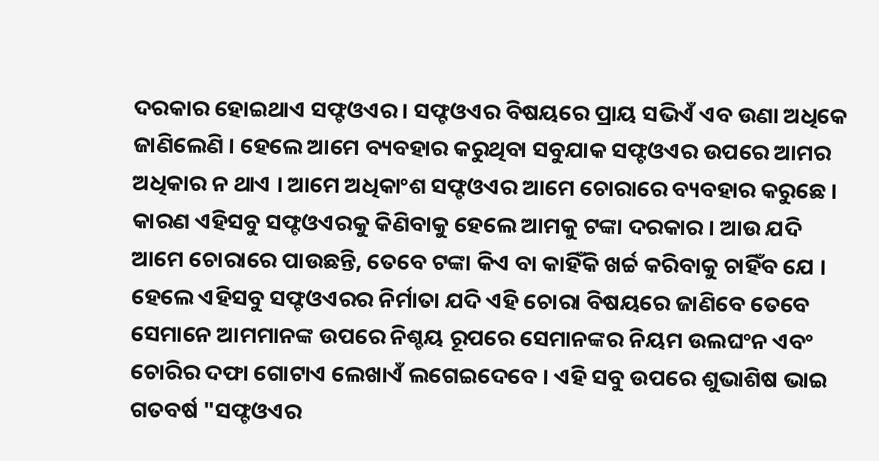ଦରକାର ହୋଇଥାଏ ସଫ୍ଟଓଏର । ସଫ୍ଟଓଏର ବିଷୟରେ ପ୍ରାୟ ସଭିଏଁ ଏବ ଉଣା ଅଧିକେ ଜାଣିଲେଣି । ହେଲେ ଆମେ ବ୍ୟବ‌ହାର କରୁଥିବା ସବୁଯାକ ସଫ୍ଟଓଏର ଉପରେ ଆମର ଅଧିକାର ନ ଥାଏ । ଆମେ ଅଧିକାଂଶ ସଫ୍ଟଓଏର ଆମେ ଚୋରାରେ ବ୍ୟବ‌ହାର କରୁଛେ । କାରଣ ଏହିସବୁ ସଫ୍ଟଓଏରକୁ କିଣିବାକୁ ହେଲେ ଆମକୁ ଟଙ୍କା ଦରକାର । ଆଉ ଯଦି ଆମେ ଚୋରାରେ ପାଉଛନ୍ତି, ତେବେ ଟଙ୍କା କିଏ ବା କାହିଁକି ଖର୍ଚ୍ଚ କରିବାକୁ ଚାହିଁବ ଯେ । ହେଲେ ଏହିସବୁ ସଫ୍ଟଓଏରର ନିର୍ମାତା ଯଦି ଏହି ଚୋରା ବିଷୟରେ ଜାଣିବେ ତେବେ ସେମାନେ ଆମମାନଙ୍କ ଉପରେ ନିଶ୍ଚୟ ରୂପରେ ସେମାନଙ୍କର ନିୟମ ଉଲଘଂନ ଏବଂ ଚୋରିର ଦଫା ଗୋଟାଏ ଲେଖାଏଁ ଲଗେଇଦେବେ । ଏହି ସବୁ ଉପରେ ଶୁଭାଶିଷ ଭାଇ ଗତବର୍ଷ "ସଫ୍ଟଓଏର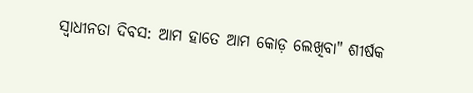ସ୍ୱାଧୀନତା ଦିବସ: ଆମ ହାତେ ଆମ କୋଡ଼ ଲେଖିବା" ଶୀର୍ଷକ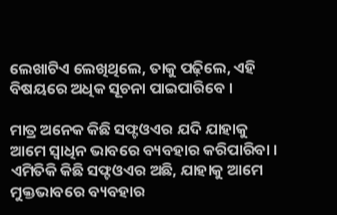ଲେଖାଟିଏ ଲେଖିଥିଲେ, ତାକୁ ପଢ଼ିଲେ, ଏହି ବିଷୟରେ ଅଧିକ ସୂଚନା ପାଇପାରିବେ ।

ମାତ୍ର ଅନେକ କିଛି ସଫ୍ଟଓଏର ଯଦି ଯାହାକୁ ଆମେ ସ୍ୱାଧିନ ଭାବରେ ବ୍ୟବ‌ହାର କରିପାରିବା । ଏମିତିକି କିଛି ସଫ୍ଟଓଏର ଅଛି, ଯାହାକୁ ଆମେ ମୁକ୍ତଭାବରେ ବ୍ୟବ‌ହାର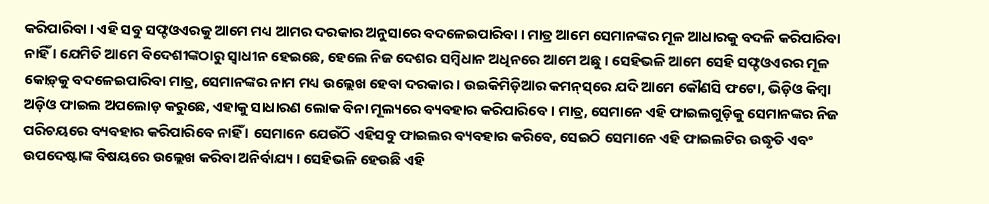କରିପାରିବା । ଏହି ସବୁ ସଫ୍ଟଓଏରକୁ ଆମେ ମଧ୍ୟ ଆମର ଦରକାର ଅନୁସାରେ ବଦଳେଇପାରିବା । ମାତ୍ର ଆମେ ସେମାନଙ୍କର ମୂଳ ଆଧାରକୁ ବଦଳି କରିପାରିବା ନାହିଁ । ଯେମିତି ଆମେ ବିଦେଶୀଙ୍କଠାରୁ ସ୍ୱାଧୀନ ହେଇଛେ, ହେଲେ ନିଜ ଦେଶର ସମ୍ବିଧାନ ଅଧିନରେ ଆମେ ଅଛୁ । ସେହିଭଳି ଆମେ ସେହି ସଫ୍ଟଓଏରର ମୂଳ କୋଡ଼୍‌କୁ ବଦଳେଇପାରିବା ମାତ୍ର, ସେମାନଙ୍କର ନାମ ମଧ୍ୟ ଉଲ୍ଲେଖ ହେବା ଦରକାର । ଉଇକିମିଡ଼ିଆର କମନ୍‌ସ୍‌ରେ ଯଦି ଆମେ କୌଣସି ଫଟୋ, ଭିଡ଼ିଓ କିମ୍ବା ଅଡ଼ିଓ ଫାଇଲ ଅପଲୋଡ଼ କରୁଛେ, ଏହାକୁ ସାଧାରଣ ଲୋକ ବିନା ମୂଲ୍ୟରେ ବ୍ୟବ‌ହାର କରିପାରିବେ । ମାତ୍ର, ସେମାନେ ଏହି ଫାଇଲଗୁଡ଼ିକୁ ସେମାନଙ୍କର ନିଜ ପରିଚୟରେ ବ୍ୟବ‌ହାର କରିପାରିବେ ନାହିଁ । ସେମାନେ ଯେଉଁଠି ଏହିସବୁ ଫାଇଲର ବ୍ୟବ‌ହାର କରିବେ, ସେଇଠି ସେମାନେ ଏହି ଫାଇଲଟିର ଉଦ୍ଧୃତି ଏବଂ ଉପଦେଷ୍ଟାଙ୍କ ବିଷୟରେ ଉଲ୍ଲେଖ କରିବା ଅନିର୍ବାଯ୍ୟ । ସେହିଭଳି ହେଉଛି ଏହି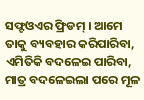ସଫ୍ଟଓଏର ଫ୍ରିଡମ୍ । ଆମେ ତାକୁ ବ୍ୟବ‌ହାର କରିପାରିବା, ଏମିତିକି ବଦଳେଇ ପାରିବା, ମାତ୍ର ବଦଳେଇଲା ପରେ ମୂଳ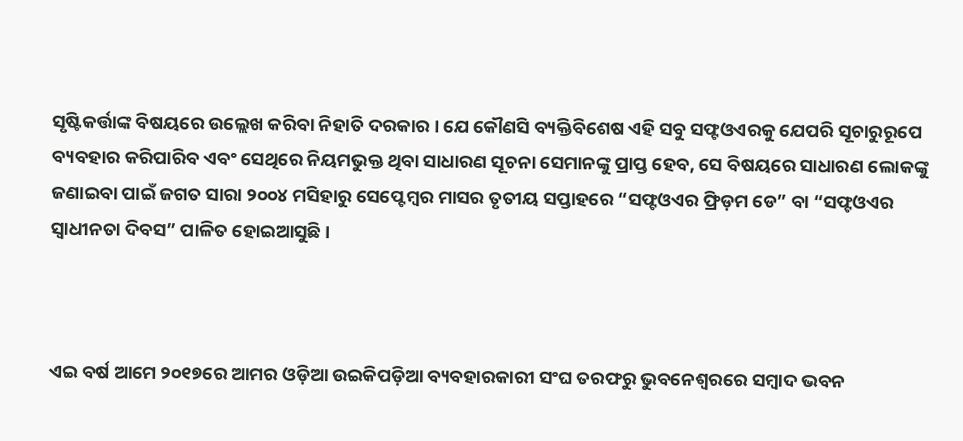ସୃଷ୍ଟିକର୍ତ୍ତାଙ୍କ ବିଷୟରେ ଉଲ୍ଲେଖ କରିବା ନିହାତି ଦରକାର । ଯେ କୌଣସି ବ୍ୟକ୍ତିବିଶେଷ ଏହି ସବୁ ସଫ୍ଟଓଏରକୁ ଯେପରି ସୂଚାରୁରୂପେ ବ୍ୟବ‌ହାର କରିପାରିବ ଏବଂ ସେଥିରେ ନିୟମ‌ଭୁକ୍ତ ଥିବା ସାଧାରଣ ସୂଚନା ସେମାନଙ୍କୁ ପ୍ରାପ୍ତ ହେବ, ସେ ବିଷୟରେ ସାଧାରଣ ଲୋକଙ୍କୁ ଜଣାଇବା ପାଇଁ ଜଗତ ସାରା ୨୦୦୪ ମସିହାରୁ ସେପ୍ଟେମ୍ବର ମାସର ତୃତୀୟ ସପ୍ତାହରେ “ସଫ୍ଟଓଏର ଫ୍ରିଡ଼ମ ଡେ” ବା “ସଫ୍ଟଓଏର ସ୍ୱାଧୀନତା ଦିବସ” ପାଳିତ ହୋଇଆସୁଛି ।



ଏଇ ବର୍ଷ ଆମେ ୨୦୧୭ରେ ଆମର ଓଡ଼ିଆ ଉଇକିପଡ଼ିଆ ବ୍ୟବ‌ହାରକାରୀ ସଂଘ ତରଫରୁ ଭୁବନେଶ୍ୱରରେ ସମ୍ବାଦ ଭବନ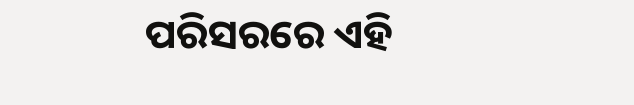ପରିସରରେ ଏହି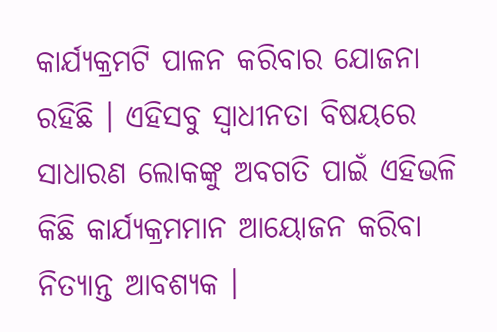କାର୍ଯ୍ୟକ୍ରମଟି ପାଳନ କରିବାର ଯୋଜନା ରହିଛି । ଏହିସବୁ ସ୍ୱାଧୀନତା ବିଷୟରେ ସାଧାରଣ ଲୋକଙ୍କୁ ଅବଗତି ପାଇଁ ଏହିଭଳି କିଛି କାର୍ଯ୍ୟକ୍ରମମାନ ଆୟୋଜନ କରିବା ନିତ୍ୟାନ୍ତ ଆବଶ୍ୟକ ।